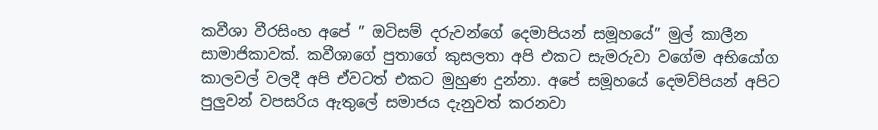කවීශා වීරසිංහ අපේ ” ඔටිසම් දරුවන්ගේ දෙමාපියන් සමූහයේ” මුල් කාලීන සාමාජිකාවක්. කවීශාගේ පුතාගේ කුසලතා අපි එකට සැමරුවා වගේම අභියෝග කාලවල් වලදී අපි ඒවටත් එකට මුහුණ දුන්නා. අපේ සමූහයේ දෙමව්පියන් අපිට පුලුවන් වපසරිය ඇතුලේ සමාජය දැනුවත් කරනවා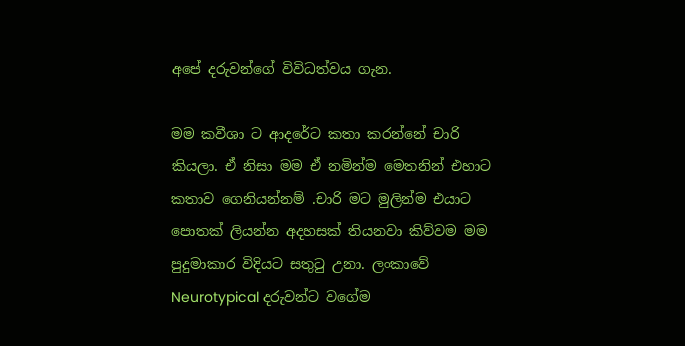අපේ දරුවන්ගේ විවිධත්වය ගැන.

මම කවීශා ට ආදරේට කතා කරන්නේ චාරි කියලා. ඒ නිසා මම ඒ නමින්ම මෙතනින් එහාට කතාව ගෙනියන්නම් .චාරි මට මුලින්ම එයාට පොතක් ලියන්න අදහසක් තියනවා කිව්වම මම පුදුමාකාර විදියට සතුටු උනා. ලංකාවේ Neurotypical දරුවන්ට වගේම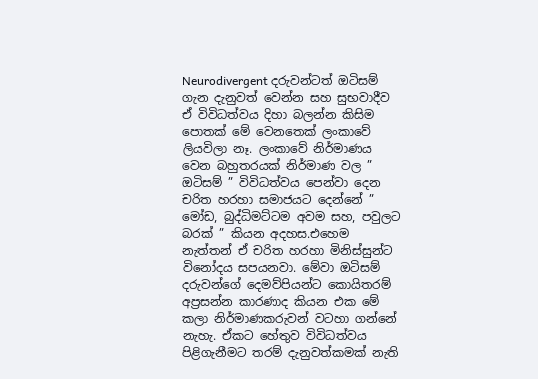Neurodivergent දරුවන්ටත් ඔටිසම් ගැන දැනුවත් වෙන්න සහ සුභවාදීව ඒ විවිධත්වය දිහා බලන්න කිසිම පොතක් මේ වෙනතෙක් ලංකාවේ ලියවිලා නෑ. ලංකාවේ නිර්මාණය වෙන බහුතරයක් නිර්මාණ වල ” ඔටිසම් ” විවිධත්වය පෙන්වා දෙන චරිත හරහා සමාජයට දෙන්නේ ” මෝඩ, බුද්ධිමට්ටම අවම සහ, පවුලට බරක් ” කියන අදහස.එහෙම නැත්තන් ඒ චරිත හරහා මිනිස්සුන්ට විනෝදය සපයනවා. මේවා ඔටිසම් දරුවන්ගේ දෙමව්පියන්ට කොයිතරම් අප්‍රසන්න කාරණාද කියන එක මේ කලා නිර්මාණකරුවන් වටහා ගන්නේ නැහැ. ඒකට හේතුව විවිධත්වය පිළිගැනීමට තරම් දැනුවත්කමක් නැති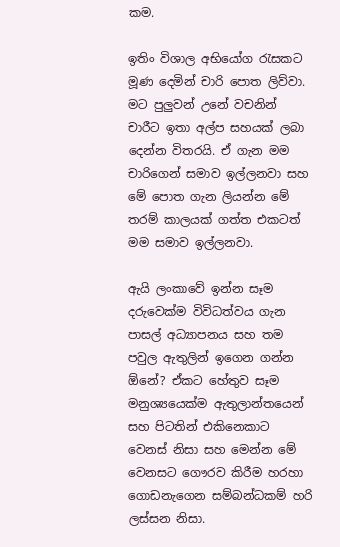කම.

ඉතිං විශාල අභියෝග රැසකට මූණ දෙමින් චාරි පොත ලිව්වා. මට පුලුවන් උනේ වචනින් චාරීට ඉතා අල්ප සහයක් ලබා දෙන්න විතරයි. ඒ ගැන මම චාරිගෙන් සමාව ඉල්ලනවා සහ මේ පොත ගැන ලියන්න මේ තරම් කාලයක් ගත්ත එකටත් මම සමාව ඉල්ලනවා.

ඇයි ලංකාවේ ඉන්න සෑම දරුවෙක්ම විවිධත්වය ගැන පාසල් අධ්‍යාපනය සහ තම පවුල ඇතුලින් ඉගෙන ගන්න ඕනේ? ඒකට හේතුව සෑම මනුශ්‍යයෙක්ම ඇතුලාන්තයෙන් සහ පිටතින් එකිනෙකාට වෙනස් නිසා සහ මෙන්න මේ වෙනසට ගෞරව කිරීම හරහා ගොඩනැගෙන සම්බන්ධකම් හරි ලස්සන නිසා.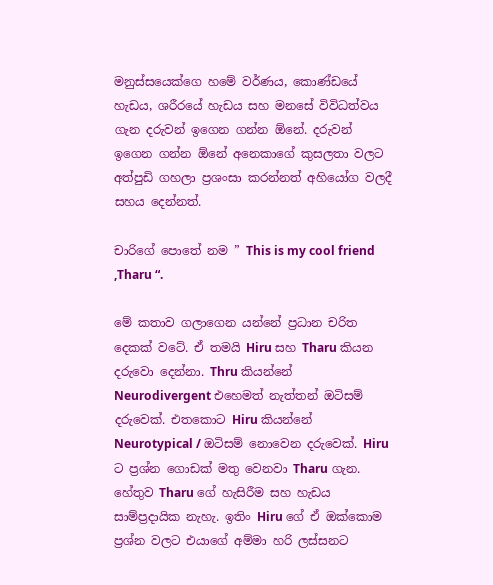මනුස්සයෙක්ගෙ හමේ වර්ණය, කොණ්ඩයේ හැඩය, ශරීරයේ හැඩය සහ මනසේ විවිධත්වය ගැන දරුවන් ඉගෙන ගන්න ඕනේ. දරුවන් ඉගෙන ගන්න ඕනේ අනෙකාගේ කුසලතා වලට අත්පුඩි ගහලා ප්‍රශංසා කරන්නත් අහියෝග වලදී සහය දෙන්නත්.

චාරිගේ පොතේ නම ” This is my cool friend ,Tharu “.

මේ කතාව ගලාගෙන යන්නේ ප්‍රධාන චරිත දෙකක් වටේ. ඒ තමයි Hiru සහ Tharu කියන දරුවො දෙන්නා. Thru කියන්නේ Neurodivergent එහෙමත් නැත්තන් ඔටිසම් දරුවෙක්. එතකොට Hiru කියන්නේ Neurotypical / ඔටිසම් නොවෙන දරුවෙක්. Hiru ට ප්‍රශ්න ගොඩක් මතු වෙනවා Tharu ගැන. හේතුව Tharu ගේ හැසිරීම සහ හැඩය සාම්ප්‍රදායික නැහැ. ඉතිං Hiru ගේ ඒ ඔක්කොම ප්‍රශ්න වලට එයාගේ අම්මා හරි ලස්සනට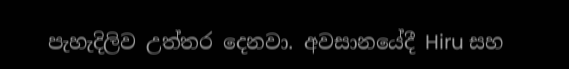පැහැදිලිව උත්තර දෙනවා. අවසානයේදී Hiru සහ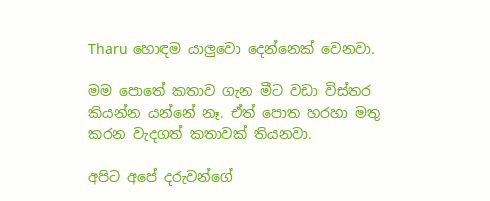Tharu හොඳම යාලුවො දෙන්නෙක් වෙනවා.

මම පොතේ කතාව ගැන මීට වඩා විස්තර කියන්න යන්නේ නෑ. ඒත් පොත හරහා මතු කරන වැදගත් කතාවක් තියනවා.

අපිට අපේ දරුවන්ගේ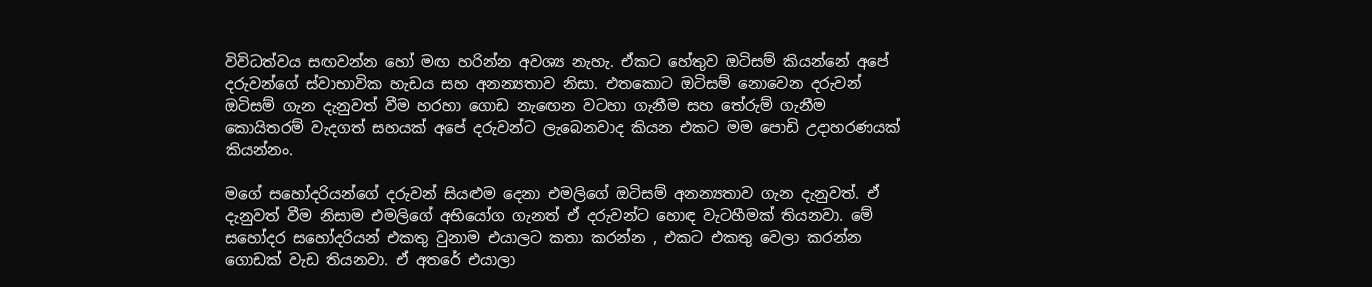විවිධත්වය සඟවන්න හෝ මඟ හරින්න අවශ්‍ය නැහැ. ඒකට හේතුව ඔටිසම් කියන්නේ අපේ දරුවන්ගේ ස්වාභාවික හැඩය සහ අනන්‍යතාව නිසා. එතකොට ඔටිසම් නොවෙන දරුවන් ඔටිසම් ගැන දැනුවත් වීම හරහා ගොඩ නැඟෙන වටහා ගැනීම සහ තේරුම් ගැනීම කොයිතරම් වැදගත් සහයක් අපේ දරුවන්ට ලැබෙනවාද කියන එකට මම පොඩි උදාහරණයක් කියන්නං.

මගේ සහෝදරියන්ගේ දරුවන් සියළුම දෙනා එමලිගේ ඔටිසම් අනන්‍යතාව ගැන දැනුවත්. ඒ දැනුවත් වීම නිසාම එමලිගේ අභියෝග ගැනත් ඒ දරුවන්ට හොඳ වැටහීමක් තියනවා. මේ සහෝදර සහෝදරියන් එකතු වුනාම එයාලට කතා කරන්න , එකට එකතු වෙලා කරන්න ගොඩක් වැඩ තියනවා. ඒ අතරේ එයාලා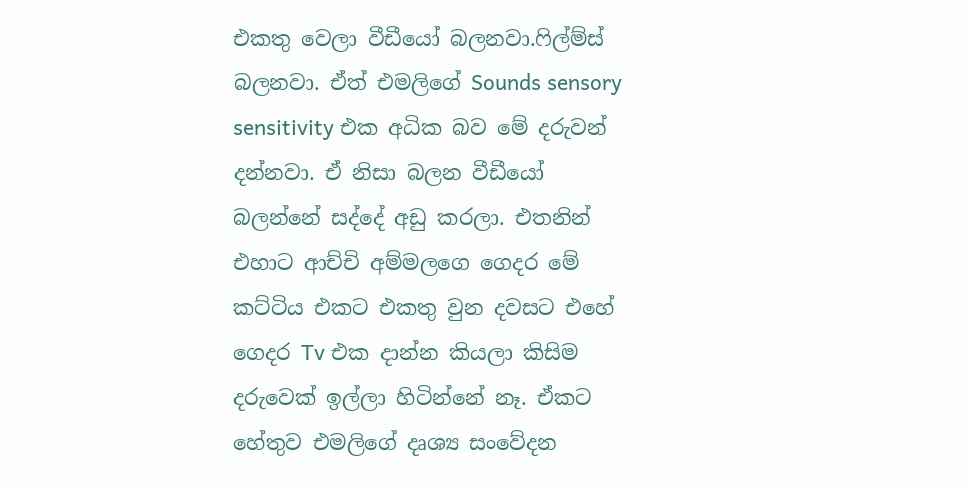එකතු වෙලා වීඩීයෝ බලනවා.ෆිල්ම්ස් බලනවා. ඒත් එමලිගේ Sounds sensory sensitivity එක අධික බව මේ දරුවන් දන්නවා. ඒ නිසා බලන වීඩීයෝ බලන්නේ සද්දේ අඩු කරලා. එතනින් එහාට ආච්චි අම්මලගෙ ගෙදර මේ කට්ටිය එකට එකතු වුන දවසට එහේ ගෙදර Tv එක දාන්න කියලා කිසිම දරුවෙක් ඉල්ලා හිටින්නේ නෑ. ඒකට හේතුව එමලිගේ දෘශ්‍ය සංවේදන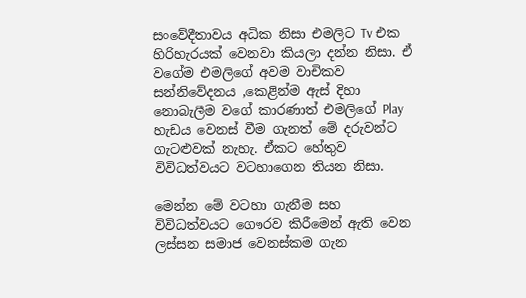සංවේදීතාවය අධික නිසා එමලිට Tv එක හිරිහැරයක් වෙනවා කියලා දන්න නිසා. ඒ වගේම එමලිගේ අවම වාචිකව සන්නිවේදනය ,කෙළින්ම ඇස් දිහා නොබැලීම වගේ කාරණාත් එමලිගේ Play හැඩය වෙනස් වීම ගැනත් මේ දරුවන්ට ගැටළුවක් නැහැ. ඒකට හේතුව විවිධත්වයට වටහාගෙන තියන නිසා.

මෙන්න මේ වටහා ගැනීම සහ විවිධත්වයට ගෞරව කිරීමෙන් ඇති වෙන ලස්සන සමාජ වෙනස්කම ගැන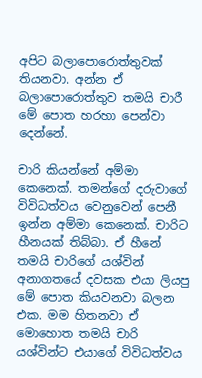අපිට බලාපොරොත්තුවක් තියනවා. අන්න ඒ බලාපොරොත්තුව තමයි චාරී මේ පොත හරහා පෙන්වා දෙන්නේ.

චාරි කියන්නේ අම්මා කෙනෙක්. තමන්ගේ දරුවාගේ විවිධත්වය වෙනුවෙන් පෙනී ඉන්න අම්මා කෙනෙක්. චාරිට හීනයක් තිබ්බා. ඒ හීනේ තමයි චාරිගේ යශ්වින් අනාගතයේ දවසක එයා ලියපු මේ පොත කියවනවා බලන එක. මම හිතනවා ඒ මොහොත තමයි චාරි යශ්වින්ට එයාගේ විවිධත්වය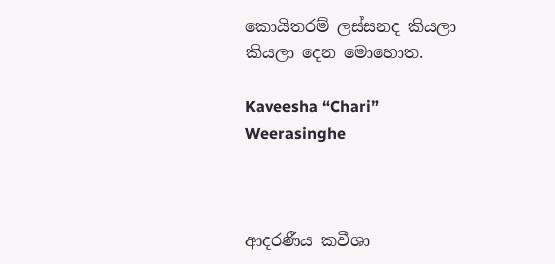කොයිතරම් ලස්සනද කියලා කියලා දෙන මොහොත.

Kaveesha “Chari” Weerasinghe



ආදරණීය කවීශා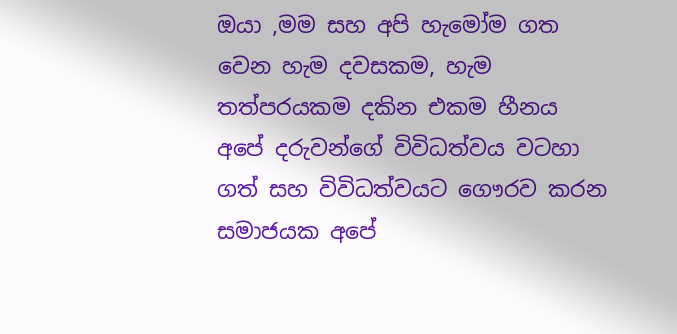ඔයා ,මම සහ අපි හැමෝම ගත වෙන හැම දවසකම, හැම තත්පරයකම දකින එකම හීනය අපේ දරුවන්ගේ විවිධත්වය වටහා ගත් සහ විවිධත්වයට ගෞරව කරන සමාජයක අපේ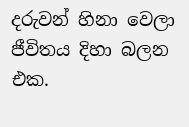දරුවන් හිනා වෙලා ජීවිතය දිහා බලන එක.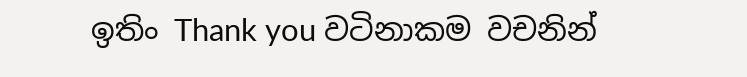ඉතිං Thank you වටිනාකම වචනින්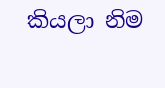කියලා නිම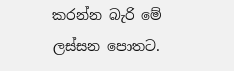කරන්න බැරි මේ ලස්සන පොතට.